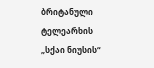ბრიტანული ტელეარხის „სქაი ნიუსის“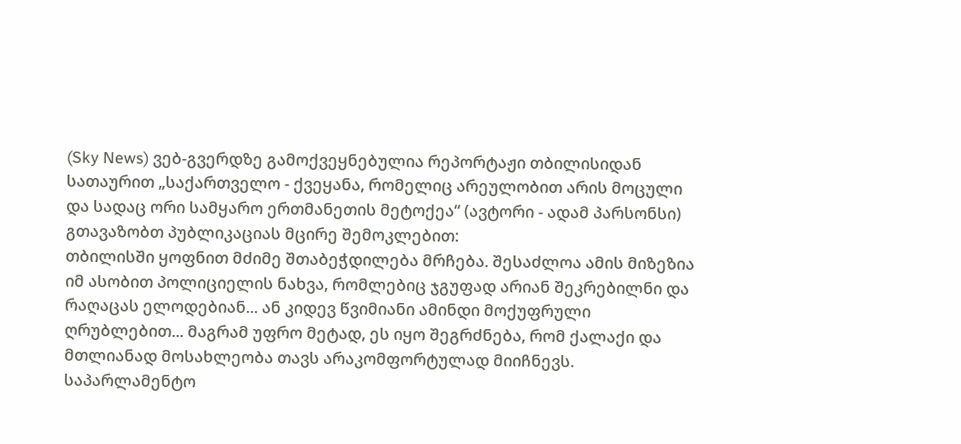(Sky News) ვებ-გვერდზე გამოქვეყნებულია რეპორტაჟი თბილისიდან სათაურით „საქართველო - ქვეყანა, რომელიც არეულობით არის მოცული და სადაც ორი სამყარო ერთმანეთის მეტოქეა“ (ავტორი - ადამ პარსონსი)
გთავაზობთ პუბლიკაციას მცირე შემოკლებით:
თბილისში ყოფნით მძიმე შთაბეჭდილება მრჩება. შესაძლოა ამის მიზეზია იმ ასობით პოლიციელის ნახვა, რომლებიც ჯგუფად არიან შეკრებილნი და რაღაცას ელოდებიან... ან კიდევ წვიმიანი ამინდი მოქუფრული ღრუბლებით... მაგრამ უფრო მეტად, ეს იყო შეგრძნება, რომ ქალაქი და მთლიანად მოსახლეობა თავს არაკომფორტულად მიიჩნევს. საპარლამენტო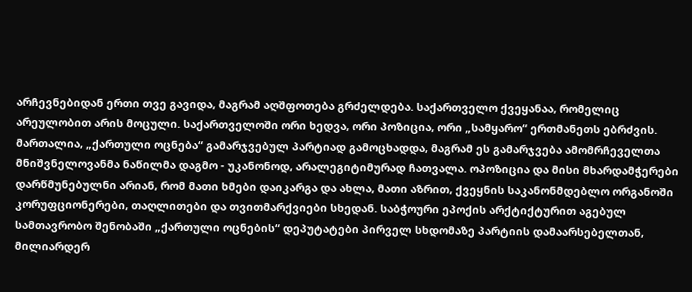არჩევნებიდან ერთი თვე გავიდა, მაგრამ აღშფოთება გრძელდება. საქართველო ქვეყანაა, რომელიც არეულობით არის მოცული. საქართველოში ორი ხედვა, ორი პოზიცია, ორი „სამყარო“ ერთმანეთს ებრძვის.
მართალია, „ქართული ოცნება“ გამარჯვებულ პარტიად გამოცხადდა, მაგრამ ეს გამარჯვება ამომრჩეველთა მნიშვნელოვანმა ნაწილმა დაგმო - უკანონოდ, არალეგიტიმურად ჩათვალა. ოპოზიცია და მისი მხარდამჭერები დარწმუნებულნი არიან, რომ მათი ხმები დაიკარგა და ახლა, მათი აზრით, ქვეყნის საკანონმდებლო ორგანოში კორუფციონერები, თაღლითები და თვითმარქვიები სხედან. საბჭოური ეპოქის არქტიქტურით აგებულ სამთავრობო შენობაში „ქართული ოცნების“ დეპუტატები პირველ სხდომაზე პარტიის დამაარსებელთან, მილიარდერ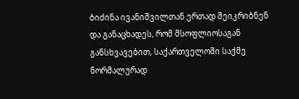ბიძინა ივანიშვილთან ერთად შეიკრიბნენ და განაცხადეს, რომ მსოფლიოსაგან განსხვავებით, საქართველოში საქმე ნორმალურად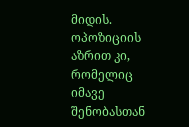მიდის.
ოპოზიციის აზრით კი, რომელიც იმავე შენობასთან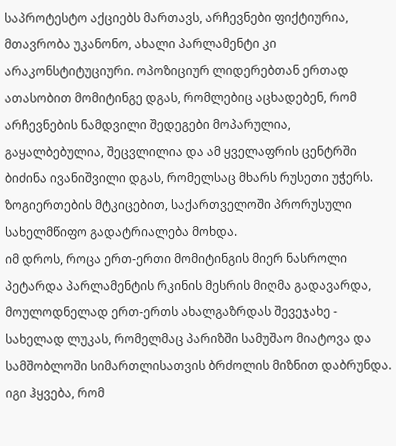საპროტესტო აქციებს მართავს, არჩევნები ფიქტიურია, მთავრობა უკანონო, ახალი პარლამენტი კი არაკონსტიტუციური. ოპოზიციურ ლიდერებთან ერთად ათასობით მომიტინგე დგას, რომლებიც აცხადებენ, რომ არჩევნების ნამდვილი შედეგები მოპარულია, გაყალბებულია, შეცვლილია და ამ ყველაფრის ცენტრში ბიძინა ივანიშვილი დგას, რომელსაც მხარს რუსეთი უჭერს. ზოგიერთების მტკიცებით, საქართველოში პრორუსული სახელმწიფო გადატრიალება მოხდა.
იმ დროს, როცა ერთ-ერთი მომიტინგის მიერ ნასროლი პეტარდა პარლამენტის რკინის მესრის მიღმა გადავარდა, მოულოდნელად ერთ-ერთს ახალგაზრდას შევეჯახე - სახელად ლუკას, რომელმაც პარიზში სამუშაო მიატოვა და სამშობლოში სიმართლისათვის ბრძოლის მიზნით დაბრუნდა. იგი ჰყვება, რომ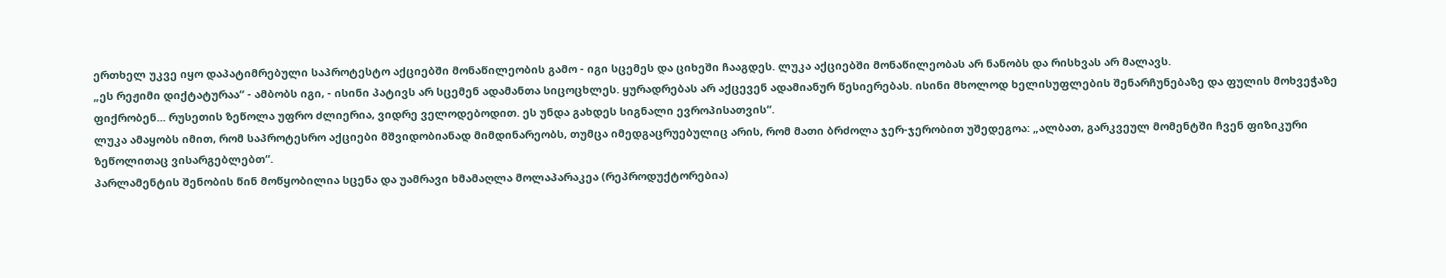ერთხელ უკვე იყო დაპატიმრებული საპროტესტო აქციებში მონაწილეობის გამო - იგი სცემეს და ციხეში ჩააგდეს. ლუკა აქციებში მონაწილეობას არ ნანობს და რისხვას არ მალავს.
„ეს რეჟიმი დიქტატურაა“ - ამბობს იგი, - ისინი პატივს არ სცემენ ადამანთა სიცოცხლეს. ყურადრებას არ აქცევენ ადამიანურ წესიერებას. ისინი მხოლოდ ხელისუფლების შენარჩუნებაზე და ფულის მოხვეჭაზე ფიქრობენ... რუსეთის ზეწოლა უფრო ძლიერია, ვიდრე ველოდებოდით. ეს უნდა გახდეს სიგნალი ევროპისათვის“.
ლუკა ამაყობს იმით, რომ საპროტესრო აქციები მშვიდობიანად მიმდინარეობს, თუმცა იმედგაცრუებულიც არის, რომ მათი ბრძოლა ჯერ-ჯერობით უშედეგოა: „ალბათ, გარკვეულ მომენტში ჩვენ ფიზიკური ზეწოლითაც ვისარგებლებთ“.
პარლამენტის შენობის წინ მოწყობილია სცენა და უამრავი ხმამაღლა მოლაპარაკეა (რეპროდუქტორებია)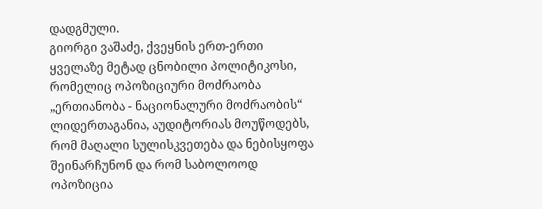დადგმული.
გიორგი ვაშაძე, ქვეყნის ერთ-ერთი ყველაზე მეტად ცნობილი პოლიტიკოსი, რომელიც ოპოზიციური მოძრაობა „ერთიანობა - ნაციონალური მოძრაობის“ ლიდერთაგანია, აუდიტორიას მოუწოდებს, რომ მაღალი სულისკვეთება და ნებისყოფა შეინარჩუნონ და რომ საბოლოოდ ოპოზიცია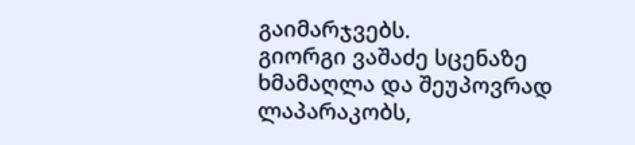გაიმარჯვებს.
გიორგი ვაშაძე სცენაზე ხმამაღლა და შეუპოვრად ლაპარაკობს,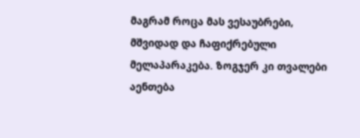მაგრამ როცა მას ვესაუბრები, მშვიდად და ჩაფიქრებული მელაპარაკება. ზოგჯერ კი თვალები აენთება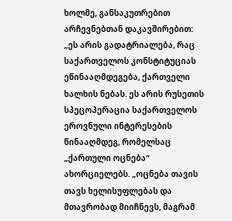ხოლმე, განსაკუთრებით არჩევნებთან დაკავშირებით:
„ეს არის გადატრიალება, რაც საქართველოს კონსტიტუციას ეწინააღმდეგება, ქართველი ხალხის ნებას. ეს არის რუსეთის სპეცოპერაცია საქართველოს ეროვნული ინტერესების წინააღმდეგ, რომელსაც „ქართული ოცნება“ ახორციელებს. „ოცნება თავის თავს ხელისუფლებას და მთავრობად მიიჩნევს, მაგრამ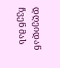დღეიდან ჩვენ მას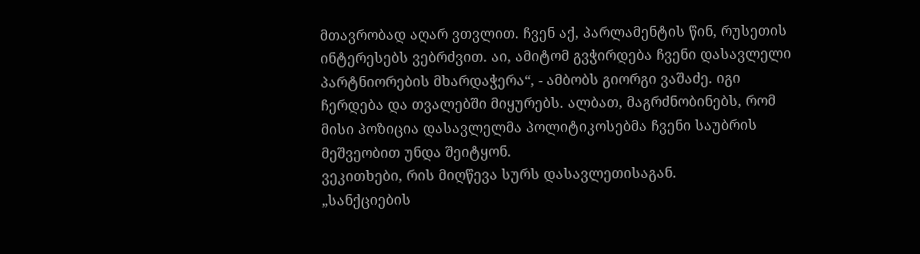მთავრობად აღარ ვთვლით. ჩვენ აქ, პარლამენტის წინ, რუსეთის ინტერესებს ვებრძვით. აი, ამიტომ გვჭირდება ჩვენი დასავლელი პარტნიორების მხარდაჭერა“, - ამბობს გიორგი ვაშაძე. იგი ჩერდება და თვალებში მიყურებს. ალბათ, მაგრძნობინებს, რომ მისი პოზიცია დასავლელმა პოლიტიკოსებმა ჩვენი საუბრის მეშვეობით უნდა შეიტყონ.
ვეკითხები, რის მიღწევა სურს დასავლეთისაგან.
„სანქციების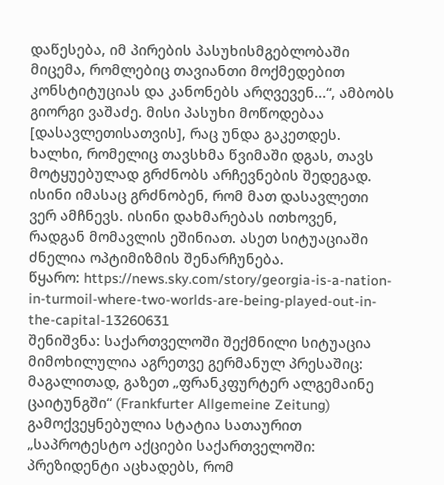დაწესება, იმ პირების პასუხისმგებლობაში მიცემა, რომლებიც თავიანთი მოქმედებით კონსტიტუციას და კანონებს არღვევენ...“, ამბობს გიორგი ვაშაძე. მისი პასუხი მოწოდებაა [დასავლეთისათვის], რაც უნდა გაკეთდეს.
ხალხი, რომელიც თავსხმა წვიმაში დგას, თავს მოტყუებულად გრძნობს არჩევნების შედეგად. ისინი იმასაც გრძნობენ, რომ მათ დასავლეთი ვერ ამჩნევს. ისინი დახმარებას ითხოვენ, რადგან მომავლის ეშინიათ. ასეთ სიტუაციაში ძნელია ოპტიმიზმის შენარჩუნება.
წყარო: https://news.sky.com/story/georgia-is-a-nation-in-turmoil-where-two-worlds-are-being-played-out-in-the-capital-13260631
შენიშვნა: საქართველოში შექმნილი სიტუაცია მიმოხილულია აგრეთვე გერმანულ პრესაშიც: მაგალითად, გაზეთ „ფრანკფურტერ ალგემაინე ცაიტუნგში“ (Frankfurter Allgemeine Zeitung) გამოქვეყნებულია სტატია სათაურით „საპროტესტო აქციები საქართველოში: პრეზიდენტი აცხადებს, რომ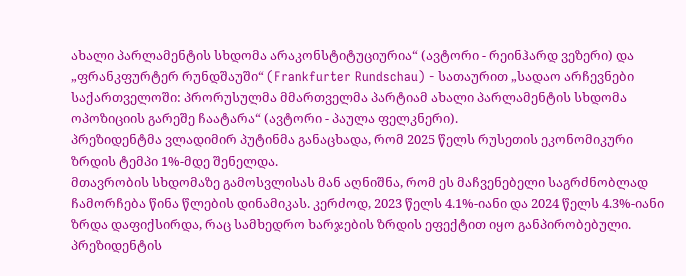ახალი პარლამენტის სხდომა არაკონსტიტუციურია“ (ავტორი - რეინჰარდ ვეზერი) და „ფრანკფურტერ რუნდშაუში“ (Frankfurter Rundschau) - სათაურით „სადაო არჩევნები საქართველოში: პრორუსულმა მმართველმა პარტიამ ახალი პარლამენტის სხდომა ოპოზიციის გარეშე ჩაატარა“ (ავტორი - პაულა ფელკნერი).
პრეზიდენტმა ვლადიმირ პუტინმა განაცხადა, რომ 2025 წელს რუსეთის ეკონომიკური ზრდის ტემპი 1%-მდე შენელდა.
მთავრობის სხდომაზე გამოსვლისას მან აღნიშნა, რომ ეს მაჩვენებელი საგრძნობლად ჩამორჩება წინა წლების დინამიკას. კერძოდ, 2023 წელს 4.1%-იანი და 2024 წელს 4.3%-იანი ზრდა დაფიქსირდა, რაც სამხედრო ხარჯების ზრდის ეფექტით იყო განპირობებული.
პრეზიდენტის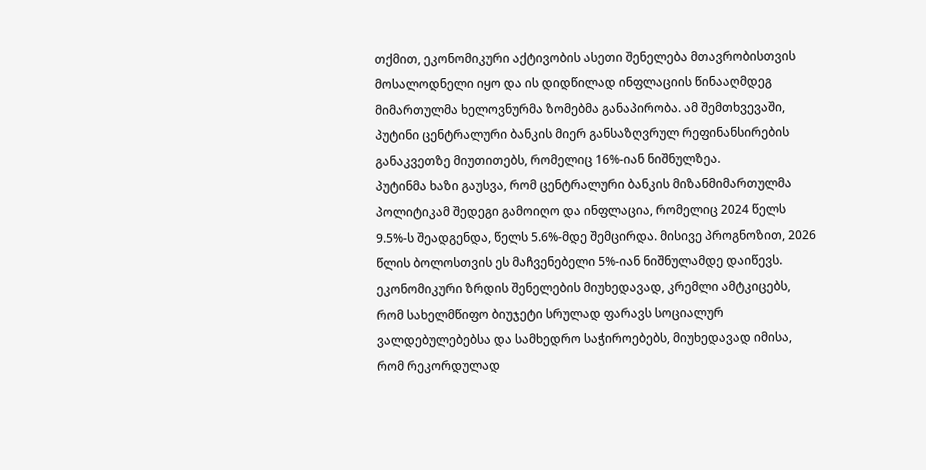თქმით, ეკონომიკური აქტივობის ასეთი შენელება მთავრობისთვის მოსალოდნელი იყო და ის დიდწილად ინფლაციის წინააღმდეგ მიმართულმა ხელოვნურმა ზომებმა განაპირობა. ამ შემთხვევაში, პუტინი ცენტრალური ბანკის მიერ განსაზღვრულ რეფინანსირების განაკვეთზე მიუთითებს, რომელიც 16%-იან ნიშნულზეა.
პუტინმა ხაზი გაუსვა, რომ ცენტრალური ბანკის მიზანმიმართულმა პოლიტიკამ შედეგი გამოიღო და ინფლაცია, რომელიც 2024 წელს 9.5%-ს შეადგენდა, წელს 5.6%-მდე შემცირდა. მისივე პროგნოზით, 2026 წლის ბოლოსთვის ეს მაჩვენებელი 5%-იან ნიშნულამდე დაიწევს.
ეკონომიკური ზრდის შენელების მიუხედავად, კრემლი ამტკიცებს, რომ სახელმწიფო ბიუჯეტი სრულად ფარავს სოციალურ ვალდებულებებსა და სამხედრო საჭიროებებს, მიუხედავად იმისა, რომ რეკორდულად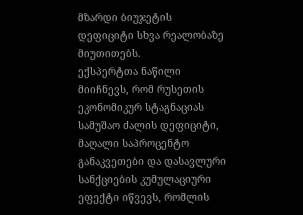მზარდი ბიუჯეტის დეფიციტი სხვა რეალობაზე მიუთითებს.
ექსპერტთა ნაწილი მიიჩნევს, რომ რუსეთის ეკონომიკურ სტაგნაციას სამუშაო ძალის დეფიციტი, მაღალი საპროცენტო განაკვეთები და დასავლური სანქციების კუმულაციური ეფექტი იწვევს, რომლის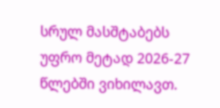სრულ მასშტაბებს უფრო მეტად 2026-27 წლებში ვიხილავთ.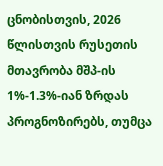ცნობისთვის, 2026 წლისთვის რუსეთის მთავრობა მშპ-ის 1%-1.3%-იან ზრდას პროგნოზირებს, თუმცა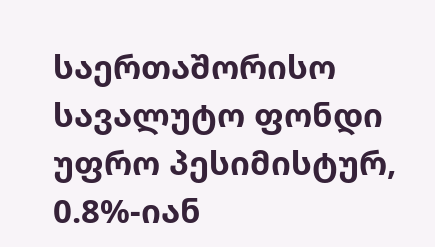საერთაშორისო სავალუტო ფონდი უფრო პესიმისტურ, 0.8%-იან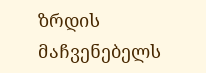ზრდის მაჩვენებელს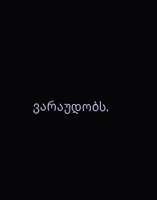ვარაუდობს.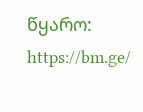წყარო: https://bm.ge/